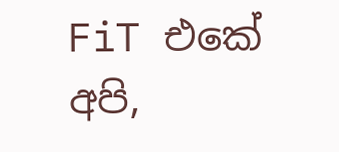FiT එකේ අපි,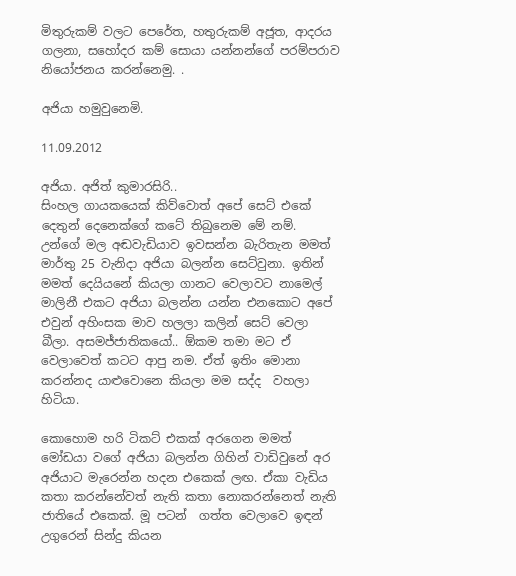මිතුරුකම් වලට පෙරේත, හතුරුකම් අජූත, ආදරය ගලනා, සහෝදර කම් සොයා යන්නන්ගේ පරම්පරාව නියෝජනය කරන්නෙමු. .

අජියා හමුවුනෙමි.

11.09.2012

අජියා. අජිත් කුමාරසිරි..
සිංහල ගායකයෙක් කිව්වොත් අපේ සෙට් එකේ දෙතුන් දෙනෙක්ගේ කටේ තිබුනෙම මේ නම්. උන්ගේ මල අඬවැඩියාව ඉවසන්න බැරිතැන මමත් මාර්තු 25 වැනිදා අජියා බලන්න සෙට්වුනා. ඉතින් මමත් දෙයියනේ කියලා ගානට වෙලාවට නාමෙල් මාලිනී එකට අජියා බලන්න යන්න එනකොට අපේ එවුන් අහිංසක මාව හලලා කලින් සෙට් වෙලා බීලා. අසමජ්ජාතිකයෝ.. ඕකම තමා මට ඒ වෙලාවෙත් කටට ආපු නම. ඒත් ඉතිං මොනා කරන්නද යාළුවොනෙ කියලා මම සද්ද  වහලා හිටියා.

කොහොම හරි ටිකට් එකක් අරගෙන මමත් මෝඩයා වගේ අජියා බලන්න ගිහින් වාඩිවුනේ අර අජියාට මැරෙන්න හදන එකෙක් ලඟ. ඒකා වැඩිය කතා කරන්නේවත් නැති කතා නොකරන්නෙත් නැති ජාතියේ එකෙක්. මූ පටන්  ගත්ත වෙලාවෙ ඉඳන් උගුරෙන් සින්දු කියන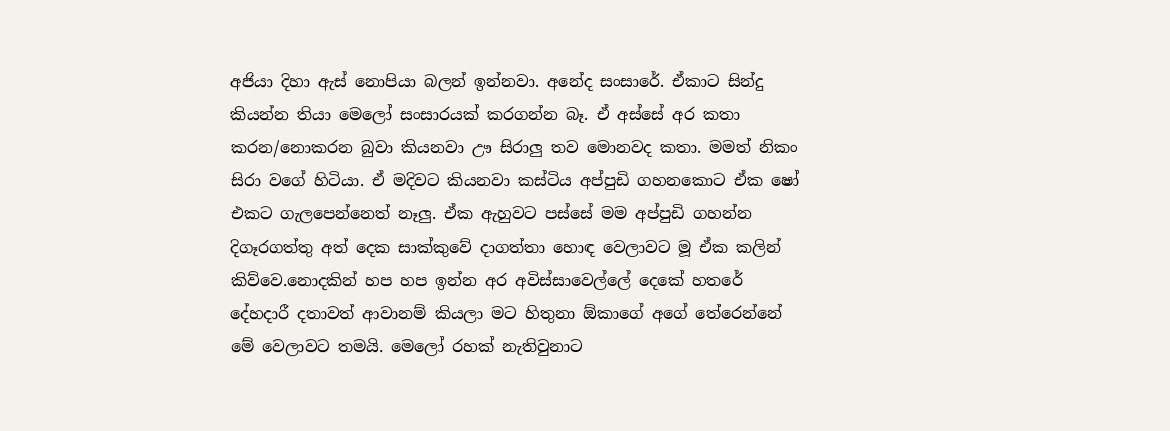අජියා දිහා ඇස් නොපියා බලන් ඉන්නවා. අනේද සංසාරේ. ඒකාට සින්දු කියන්න තියා මෙලෝ සංසාරයක් කරගන්න බෑ. ඒ අස්සේ අර කතා කරන/නොකරන බුවා කියනවා ඌ සිරාලු තව මොනවද කතා. මමත් නිකං සිරා වගේ හිටියා. ඒ මදිවට කියනවා කස්ටිය අප්පුඩි ගහනකොට ඒක ෂෝ එකට ගැලපෙන්නෙත් නෑලු. ඒක ඇහුවට පස්සේ මම අප්පුඩි ගහන්න දිගෑරගත්තු අත් දෙක සාක්කුවේ දාගත්තා හොඳ වෙලාවට මූ ඒක කලින් කිව්වෙ.නොදකින් හප හප ඉන්න අර අවිස්සාවෙල්ලේ දෙකේ හතරේ දේහදාරී දතාවත් ආවානම් කියලා මට හිතුනා ඕකාගේ අගේ තේරෙන්නේ මේ වෙලාවට තමයි. මෙලෝ රහක් නැතිවුනාට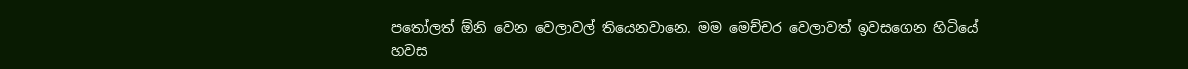පතෝලත් ඕනි වෙන වෙලාවල් තියෙනවානෙ. මම මෙච්චර වෙලාවත් ඉවසගෙන හිටියේ හවස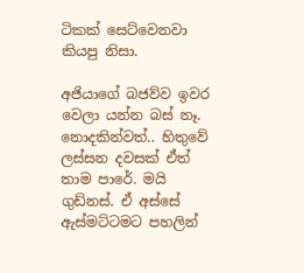ටිකක් සෙට්වෙනවා කියපු නිසා.

අජියාගේ බජව්ව ඉවර වෙලා යන්න බස් නෑ. නොදකින්වත්.. හිතුවේ ලස්සන දවසක් ඒත් තාම පාරේ. මයි ගුඩ්නස්. ඒ අස්සේ ඇස්මට්ටමට පහලින්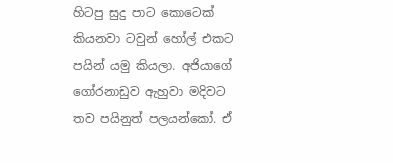හිටපු සුදු පාට කොටෙක් කියනවා ටවුන් හෝල් එකට පයින් යමු කියලා. අජියාගේ ගෝරනාඩුව ඇහුවා මදිවට තව පයිනුත් පලයන්කෝ. ඒ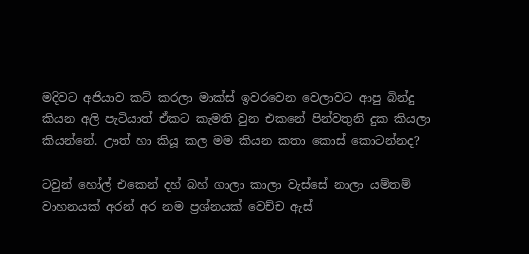මදිවට අජියාව කට් කරලා මාක්ස් ඉවරවෙන වෙලාවට ආපු බින්දු කියන අලි පැටියාත් ඒකට කැමති වුන එකනේ පින්වතුනි දුක කියලා කියන්නේ. ඌත් හා කියූ කල මම කියන කතා කොස් කොටන්නද?

ටවුන් හෝල් එකෙන් දහ් බහ් ගාලා කාලා වැස්සේ නාලා යම්තම් වාහනයක් අරන් අර නම ප්‍රශ්නයක් වෙච්ච ඇස්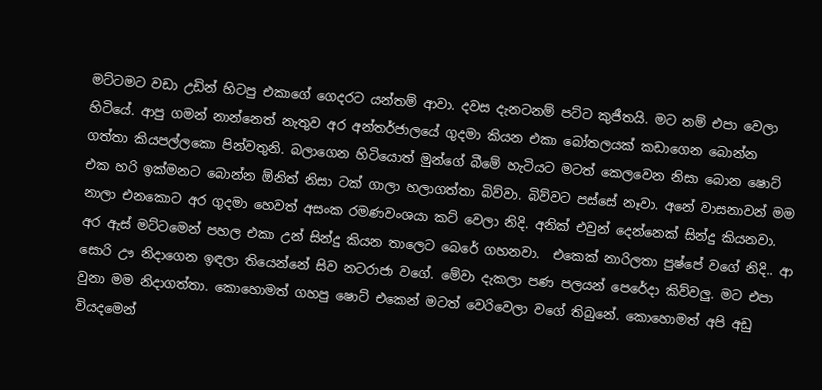මට්ටමට වඩා උඩින් හිටපු එකාගේ ගෙදරට යන්තම් ආවා. දවස දැනටනම් පට්ට කුජීතයි. මට නම් එපා වෙලා හිටියේ. ආපු ගමන් නාන්නෙත් නැතුව අර අන්තර්ජාලයේ ගුදමා කියන එකා බෝතලයක් කඩාගෙන බොන්න ගත්තා කියපල්ලකො පින්වතුනි. බලාගෙන හිටියොත් මුන්ගේ බීමේ හැටියට මටත් කෙලවෙන නිසා බොන ෂොට් එක හරි ඉක්මනට බොන්න ඕනිත් නිසා ටක් ගාලා හලාගත්තා බිව්වා. බිව්වට පස්සේ නෑවා. අනේ වාසනාවන් මම නාලා එනකොට අර ගුදමා හෙවත් අසංක රමණවංශයා කට් වෙලා නිදි. අනික් එවුන් දෙන්නෙක් සින්දු කියනවා. අර ඇස් මට්ටමෙන් පහල එකා උන් සින්දු කියන තාලෙට බෙරේ ගහනවා.  එකෙක් නාරිලතා පුෂ්පේ වගේ නිදි.. ආ සොරි ඌ නිදාගෙන ඉඳලා තියෙන්නේ සිව නටරාජා වගේ. මේවා දැකලා පණ පලයන් පෙරේදා කිව්වලු. මට එපා වුනා මම නිදාගත්තා. කොහොමත් ගහපු ෂොට් එකෙන් මටත් වෙරිවෙලා වගේ තිබුනේ. කොහොමත් අපි අඩු වියදමෙන්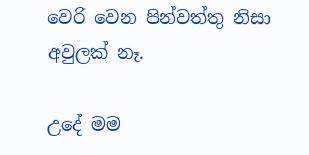වෙරි වෙන පින්වත්තු නිසා අවුලක් නෑ.

උදේ මම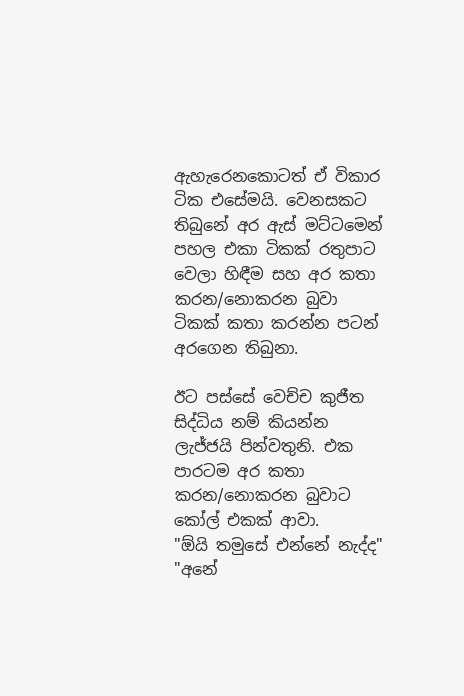ඇහැරෙනකොටත් ඒ විකාර ටික එසේමයි. වෙනසකට තිබුනේ අර ඇස් මට්ටමෙන් පහල එකා ටිකක් රතුපාට වෙලා හිඳීම සහ අර කතා කරන/නොකරන බුවා ටිකක් කතා කරන්න පටන් අරගෙන තිබුනා.

ඊට පස්සේ වෙච්ච කුජීත සිද්ධිය නම් කියන්න ලැජ්ජයි පින්වතුනි. එක පාරටම අර කතා කරන/නොකරන බුවාට කෝල් එකක් ආවා.
"ඕයි තමුසේ එන්නේ නැද්ද"
"අනේ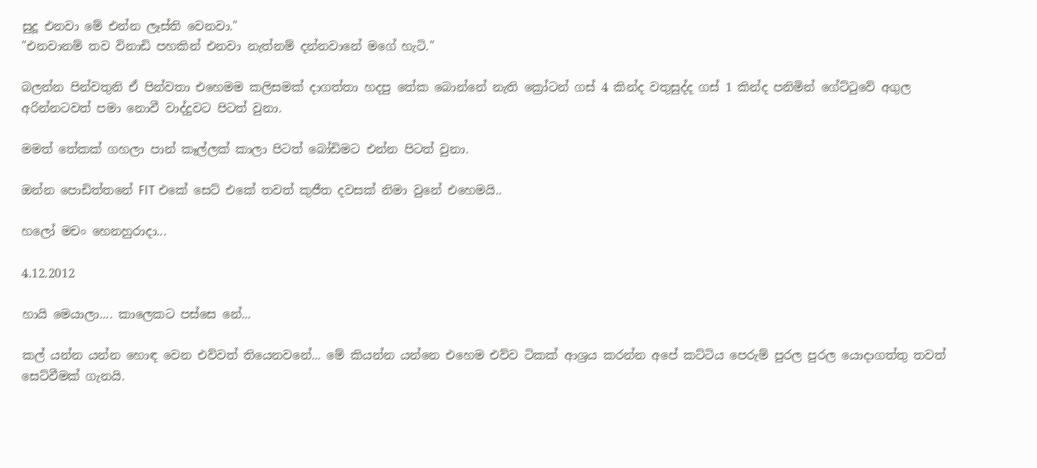සුදූ එනවා මේ එන්න ලෑස්ති වෙනවා."
"එනවානම් තව විනාඩි පහකින් එනවා නැත්නම් දන්නවානේ මගේ හැටි."

බලන්න පින්වතුනි ඒ පින්වතා එහෙමම කලිසමක් දාගත්තා හදපු තේක බොන්නේ නැති ක්‍රෝටන් ගස් 4 කින්ද වතුසුද්ද ගස් 1 කින්ද පනිමින් ගේට්ටුවේ අගුල අරින්නටවත් පමා නොවී වාද්දුවට පිටත් වුනා.

මමත් තේකක් ගහලා පාන් කෑල්ලක් කාලා පිටත් බෝඩිමට එන්න පිටත් වුනා.

ඔන්න පොඩිත්තනේ FIT එකේ සෙට් එකේ තවත් කුජීත දවසක් නිමා වුනේ එහෙමයි..

හලෝ මචං හෙනහුරාදා...

4.12.2012

හායි මෙයාලා.... කාලෙකට පස්සෙ නේ...

කල් යන්න යන්න හොඳ වෙන එව්වත් තියෙනවනේ... මේ කියන්න යන්නෙ එහෙම එව්ව ටිකක් ආශ්‍රය කරන්න අපේ කට්ටිය පෙරුම් පුරල පුරල යොදාගත්තු තවත් සෙට්වීමක් ගැනයි.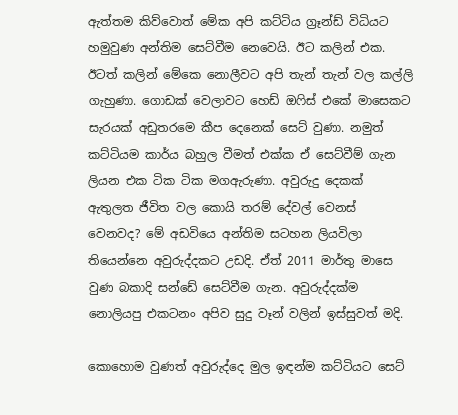ඇත්තම කිව්වොත් මේක අපි කට්ටිය ග්‍රෑන්ඩ් විධියට හමුවුණ අන්තිම සෙට්වීම නෙවෙයි. ඊට කලින් එක. ඊටත් කලින් මේකෙ නොලීවට අපි තැන් තැන් වල කල්ලි ගැහුණා. ගොඩක් වෙලාවට හෙඩ් ඔෆිස් එකේ මාසෙකට සැරයක් අඩුතරමෙ කීප දෙනෙක් සෙට් වුණා. නමුත් කට්ටියම කාර්ය බහුල වීමත් එක්ක ඒ සෙට්වීම් ගැන ලියන එක ටික ටික මගඇරුණා. අවුරුදු දෙකක් ඇතුලත ජීවිත වල කොයි තරම් දේවල් වෙනස් වෙනවද? මේ අඩවියෙ අන්තිම සටහන ලියවිලා තියෙන්නෙ අවුරුද්දකට උඩදි. ඒත් 2011 මාර්තු මාසෙ වුණ බකාදි සන්ඩේ සෙට්වීම ගැන. අවුරුද්දක්ම නොලියපු එකටනං අපිව සුදු වෑන් වලින් ඉස්සුවත් මදි.

කොහොම වුණත් අවුරුද්දෙ මුල ඉඳන්ම කට්ටියට සෙට්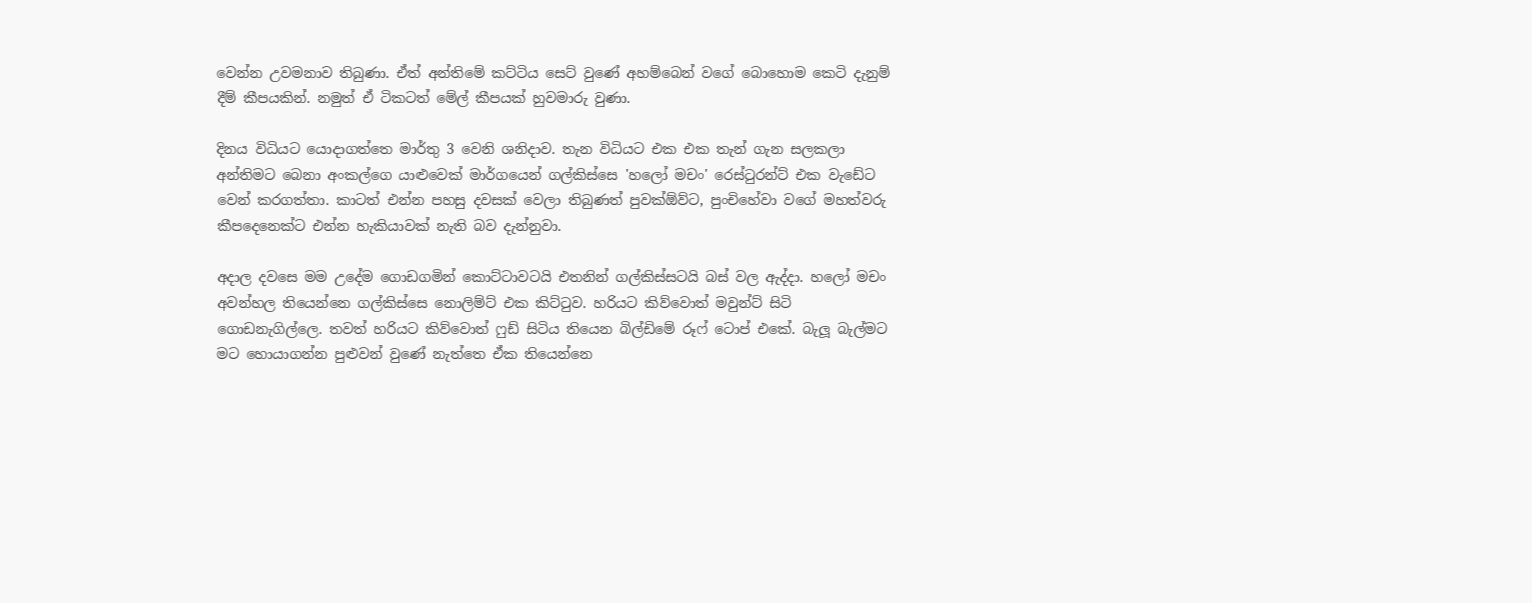වෙන්න උවමනාව තිබුණා. ඒත් අන්තිමේ කට්ටිය සෙට් වුණේ අහම්බෙන් වගේ බොහොම කෙටි දැනුම් දීම් කීපයකින්. නමුත් ඒ ටිකටත් මේල් කීපයක් හුවමාරු වුණා.

දිනය විධියට යොදාගත්තෙ මාර්තු 3 වෙනි ශනිදාව. තැන විධියට එක එක තැන් ගැන සලකලා අන්තිමට බෙනා අංකල්ගෙ යාළුවෙක් මාර්ගයෙන් ගල්කිස්සෙ 'හලෝ මචං' රෙස්ටුරන්ට් එක වැඩේට වෙන් කරගත්තා. කාටත් එන්න පහසු දවසක් වෙලා තිබුණත් පුවක්ඕව්ට, පුංචිහේවා වගේ මහත්වරු කීපදෙනෙක්ට එන්න හැකියාවක් නැති බව දැන්නුවා.

අදාල දවසෙ මම උදේම ගොඩගමින් කොට්ටාවටයි එතනින් ගල්කිස්සටයි බස් වල ඇද්දා. හලෝ මචං අවන්හල තියෙන්නෙ ගල්කිස්සෙ නොලිම්ට් එක කිට්ටුව. හරියට කිව්වොත් මවුන්ට් සිටි ගොඩනැගිල්ලෙ. තවත් හරියට කිව්වොත් ෆුඩ් සිටිය තියෙන බිල්ඩිමේ රූෆ් ටොප් එකේ. බැලූ බැල්මට මට හොයාගන්න පුළුවන් වුණේ නැත්තෙ ඒක තියෙන්නෙ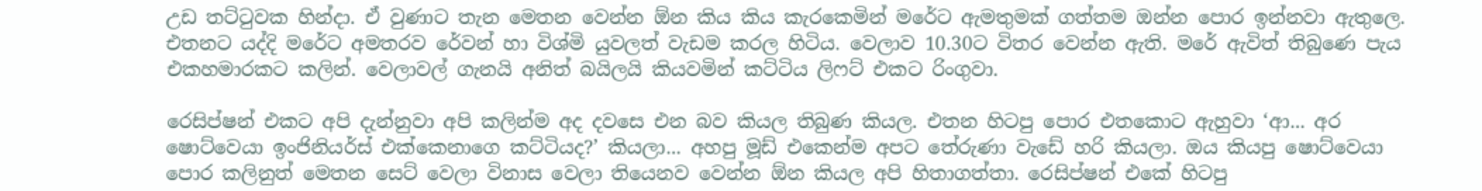උඩ තට්ටුවක හින්දා. ඒ වුණාට තැන මෙතන වෙන්න ඕන කිය කිය කැරකෙමින් මරේට ඇමතුමක් ගත්තම ඔන්න පොර ඉන්නවා ඇතුලෙ. එතනට යද්දි මරේට අමතරව රේවන් හා විශ්මි යුවලත් වැඩම කරල හිටිය. වෙලාව 10.30ට විතර වෙන්න ඇති. මරේ ඇවිත් තිබුණෙ පැය එකහමාරකට කලින්. වෙලාවල් ගැනයි අනිත් බයිලයි කියවමින් කට්ටිය ලිෆට් එකට රිංගුවා.

රෙසිප්ෂන් එකට අපි දැන්නුවා අපි කලින්ම අද දවසෙ එන බව කියල තිබුණ කියල. එතන හිටපු පොර එතකොට ඇහුවා ‘ආ... අර ෂොට්වෙයා ඉංජිනියර්ස් එක්කෙනාගෙ කට්ටියද?’ කියලා... අහපු මූඩ් එකෙන්ම අපට තේරුණා වැඩේ හරි කියලා. ඔය කියපු ෂොට්වෙයා පොර කලිනුත් මෙතන සෙට් වෙලා විනාස වෙලා තියෙනව වෙන්න ඕන කියල අපි හිතාගත්තා. රෙසිප්ෂන් එකේ හිටපු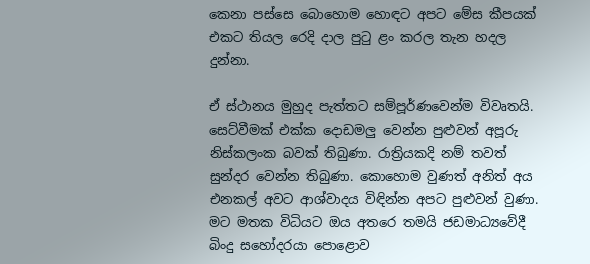කෙනා පස්සෙ බොහොම හොඳට අපට මේස කීපයක් එකට තියල රෙදි දාල පුටු ළං කරල තැන හදල දුන්නා.

ඒ ස්ථානය මුහුද පැත්තට සම්පූර්ණවෙන්ම විවෘතයි. සෙට්වීමක් එක්ක දොඩමලු වෙන්න පුළුවන් අපූරු නිස්කලංක බවක් තිබුණා. රාත්‍රියකදි නම් තවත් සුන්දර වෙන්න තිබුණා. කොහොම වුණත් අනිත් අය එනකල් අවට ආශ්වාදය විඳින්න අපට පුළුවන් වුණා. මට මතක විධියට ඔය අතරෙ තමයි ජඩමාධ්‍යවේදී බිංදු සහෝදරයා පොළොව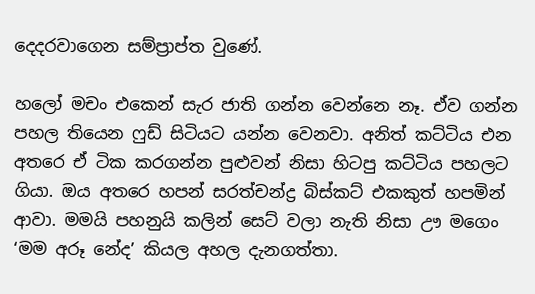දෙදරවාගෙන සම්ප්‍රාප්ත වුණේ.

හලෝ මචං එකෙන් සැර ජාති ගන්න වෙන්නෙ නෑ. ඒව ගන්න පහල තියෙන ෆුඩ් සිටියට යන්න වෙනවා. අනිත් කට්ටිය එන අතරෙ ඒ ටික කරගන්න පුළුවන් නිසා හිටපු කට්ටිය පහලට ගියා. ඔය අතරෙ හපන් සරත්චන්ද්‍ර බිස්කට් එකකුත් හපමින් ආවා. මමයි පහනුයි කලින් සෙට් වලා නැති නිසා ඌ මගෙං ‘මම අරූ නේද’ කියල අහල දැනගත්තා.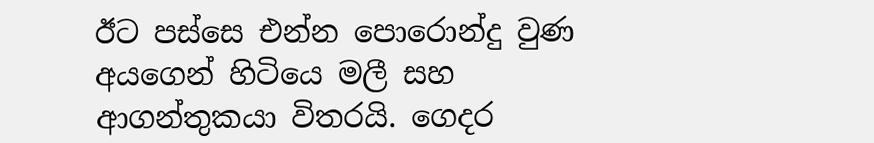ඊට පස්සෙ එන්න පොරොන්දු වුණ අයගෙන් හිටියෙ මලී සහ ආගන්තුකයා විතරයි. ගෙදර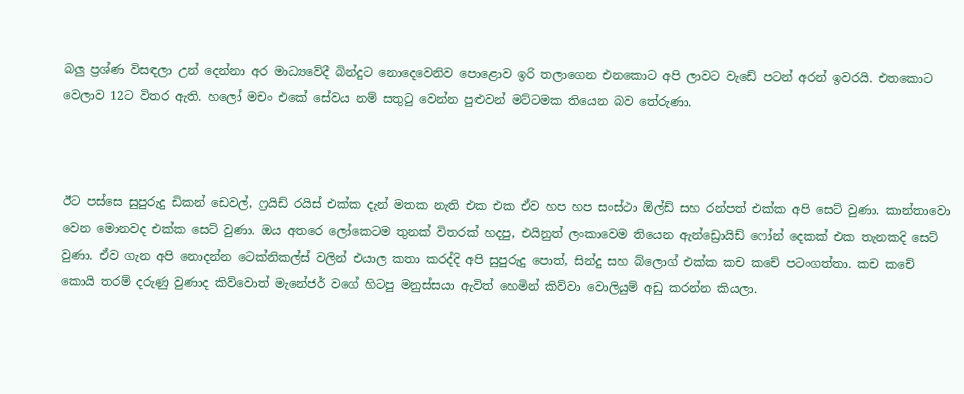බලු ප්‍රශ්ණ විසඳලා උන් දෙන්නා අර මාධ්‍යවේදී බින්දුට නොදෙවෙනිව පොළොව ඉරි තලාගෙන එනකොට අපි ලාවට වැඩේ පටන් අරන් ඉවරයි. එත‍කොට වෙලාව 12ට විතර ඇති. හලෝ මචං එකේ සේවය නම් සතුටු වෙන්න පුළුවන් මට්ටමක තියෙන බව තේරුණා.



ඊට පස්සෙ සුපුරුදු ඩිකන් ඩෙවල්, ෆ්‍රයිඩ් රයිස් එක්ක දැන් මතක නැති එක එක ඒව හප හප සංස්ථා ඕල්ඩ් සහ ‍රන්පත් එක්ක අපි සෙට් වුණා. කාන්තාවො වෙන මොනවද එක්ක සෙට් වුණා. ඔය අතරෙ ලෝකෙටම තුනක් විතරක් හදපු, එයිනුත් ලංකාවෙම තියෙන ඇන්ඩ්‍රොයිඩ් ෆෝන් දෙකක් එක තැනකදි සෙට් වුණා. ඒව ගැන අපි නොදන්න ටෙක්නිකල්ස් වලින් එයාල කතා කරද්දි අපි සුපුරුදු පොත්, සින්දු සහ බ්ලොග් එක්ක කච කචේ පටංගත්තා. කච කචේ කොයි තරම් දරුණු වුණාද කිව්වොත් මැනේජර් වගේ හිටපු මනුස්සයා ඇවිත් හෙමින් කිව්වා වොලියුම් අඩු කරන්න කියලා.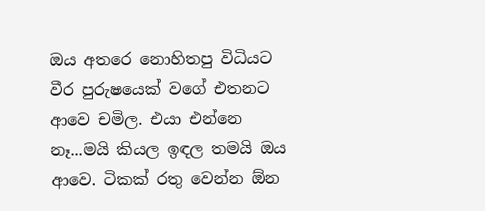ඔය අතරෙ නොහිතපු විධියට වීර පුරුෂයෙක් වගේ එතනට ආවෙ චමිල. එයා එන්නෙ නෑ...මයි කියල ඉඳල තමයි ඔය ආවෙ. ටිකක් රතු වෙන්න ඕන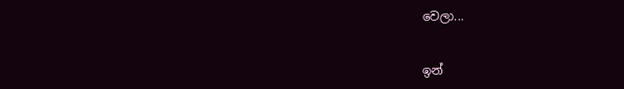වෙලා...


ඉන්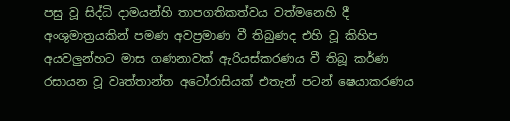පසු වූ සිද්ධි දාමයන්හි තාපගතිකත්වය වත්මනෙහි දී අංශුමාත්‍රයකින් පමණ අවප්‍රමාණ වී තිබුණද එහි වූ කිහිප අයවලුන්හට මාස ගණනාවක් ඇරියස්කරණය වී තිබූ කර්ණ රසායන වූ වෘත්තාන්ත අටෝරාසියක් එතැන් පටන් ෂෙයාකරණය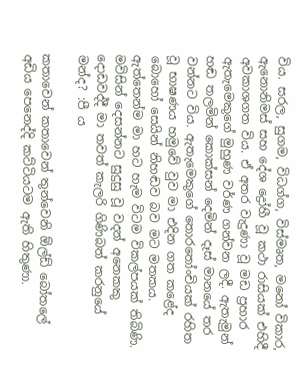විය. සරල, සුගම, විධග්ග, විස්මෘත, මනෝ විකාර, ඇනොනිමස් සහ දේශ ද්‍රෝහී වූ කථා රාසියක් එහිදී අවකාශගත විය. ඒ අතර වැදුණා වූ මඩ ප්‍රහාර ඇතැමෙකුගේ මුහුණ වර්ණ ගන්වන ලදී. ඇතැමුන් හඬ තලමින් කොක්සන් දෙමින් දෑස් මානයේ තර වන්නට විය. ඇතැමෙකුගේ තොරතෝංචියක් රහිත වූ භාෂණය හමුවේ වුව මා එදින ගත කළේද බොහෝ සෙයින් නිහඬව බව මට මතකය. ඇත්තෙන්ම මා හට හැම විටම විකල්පයක් තිබිණි. මවිසින් දෙසන්නට සුදුසු වූ වදන් අනෙකකු දොඩවද්දී මා තවත් කැලරි ගිණිබත් කරනුයේ මන්ද? :පී ය

කතාවෙන් කතාවෙන් තුන්වෙනි ඕල්ඩ් බෝතලේ අඩිය පෙනෙද්දි කට්ටියටම ඇති හිතුණා.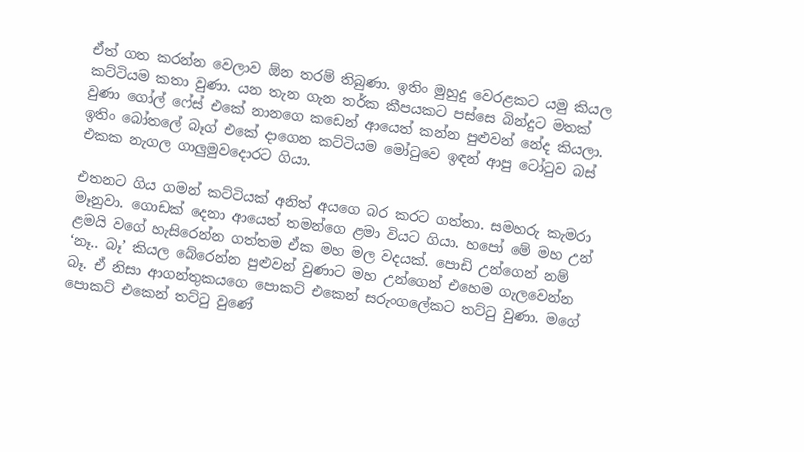ඒත් ගත කරන්න වෙලාව ඕන තරම් තිබුණා. ඉතිං මුහුදු වෙරළකට යමු කියල කට්ටියම කතා වුණා. යන තැන ගැන තර්ක කීපයකට පස්සෙ බින්දුට මතක් වුණා ගෝල් ෆේස් එකේ නානගෙ කඩෙන් ආයෙත් කන්න පුළුවන් නේද කියලා. ඉතිං බෝතලේ බෑග් එකේ දාගෙන කට්ටියම මෝටුවෙ ඉඳන් ආපු ටෝටුව බස් එකක නැගල ගාලුමුවදොරට ගියා.

එතනට ගිය ගමන් කට්ටියක් අනිත් අයගෙ බර කරට ගත්තා. සමහරු කැමරා මෑනුවා. ගොඩක් දෙනා ආයෙත් තමන්ගෙ ළමා වියට ගියා. හපෝ මේ මහ උන් ළමයි වගේ හැසිරෙන්න ගත්තම ඒක මහ මල වදයක්. පොඩි උන්ගෙන් නම් ‘නෑ.. බෑ’ කියල බේරෙන්න පුළුවන් වුණාට මහ උන්ගෙන් එහෙම ගැලවෙන්න බෑ. ඒ නිසා ආගන්තුකයගෙ පොකට් එකෙන් සරුංගලේකට තට්ටු වුණා. මගේ පොකට් එකෙන් තට්ටු වුණේ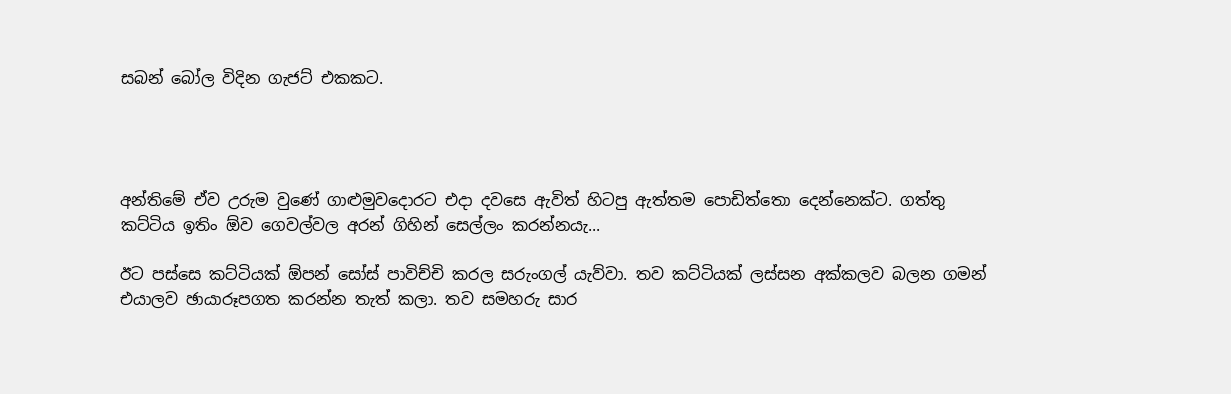සබන් බෝල විදින ගැජට් එකකට.




අන්තිමේ ඒව උරුම වුණේ ගාළුමුවදොරට එදා දවසෙ ඇවිත් හිටපු ඇත්තම පොඩිත්තො දෙන්නෙක්ට. ගත්තු කට්ටිය ඉතිං ඕව ගෙවල්වල අරන් ගිහින් සෙල්ලං කරන්නයැ...

ඊට පස්සෙ කට්ටියක් ඕපන් සෝස් පාවිච්චි කරල සරුංගල් යැව්වා. තව කට්ටියක් ලස්සන අක්කලව බලන ගමන් එයාලව ඡායාරූපගත කරන්න තැත් කලා. තව සමහරු සාර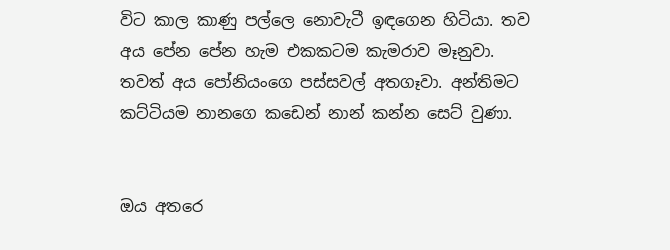විට කාල කාණු පල්ලෙ නොවැටී ඉඳගෙන හිටියා. තව අය පේන පේන හැම එකකටම කැමරාව මෑනුවා. තවත් අය පෝනියංගෙ පස්සවල් අතගෑවා. අන්තිමට කට්ටියම නානගෙ කඩෙන් නාන් කන්න සෙට් වුණා.


ඔය අතරෙ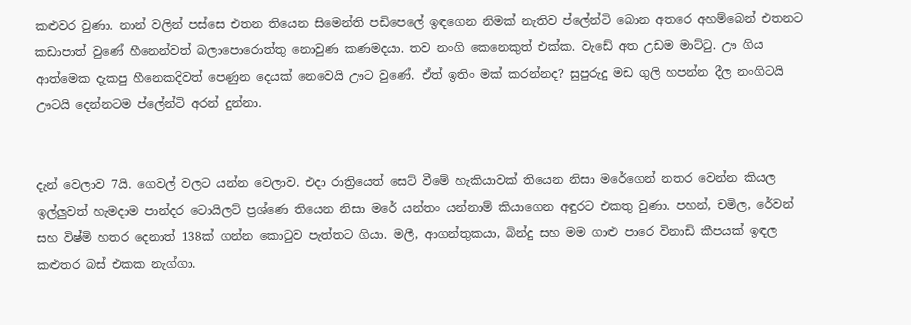කළුවර වුණා. නාන් වලින් පස්සෙ එතන තියෙන සිමෙන්ති පඩිපෙලේ ඉඳගෙන නිමක් නැතිව ප්ලේන්ටි බොන අතරෙ අහම්බෙන් එතනට කඩාපාත් වුණේ හීනෙන්වත් බලාපොරොත්තු නොවුණ කණමදයා. තව නංගි කෙනෙකුත් එක්ක. වැඩේ අත උඩම මාට්ටු. ඌ ගිය ආත්මෙක දැකපු හීනෙකදිවත් පෙණුන දෙයක් නෙවෙයි ඌට වුණේ. ඒත් ඉතිං මක් කරන්නද? සුපුරුදු මඩ ගුලි හපන්න දීල නංගිටයි ඌටයි දෙන්නටම ප්ලේන්ටි අරන් දුන්නා.


දැන් වෙලාව 7යි. ගෙවල් වලට යන්න වෙලාව. එදා රාත්‍රියෙත් සෙට් වීමේ හැකියාවක් තියෙන නිසා මරේගෙන් නතර වෙන්න කියල ඉල්ලුවත් හැමදාම පාන්දර ටොයිලට් ප්‍රශ්ණෙ තියෙන නිසා මරේ යන්තං යන්නාම් කියාගෙන අඳුරට එකතු වුණා. පහන්, චමිල, රේවන් සහ විෂ්මි හතර දෙනාත් 138ක් ගන්න කොටුව පැත්තට ගියා. මලී, ආගන්තුකයා, බින්දු සහ මම ගාළු පාරෙ විනාඩි කීපයක් ඉඳල කළුතර බස් එකක නැග්ගා.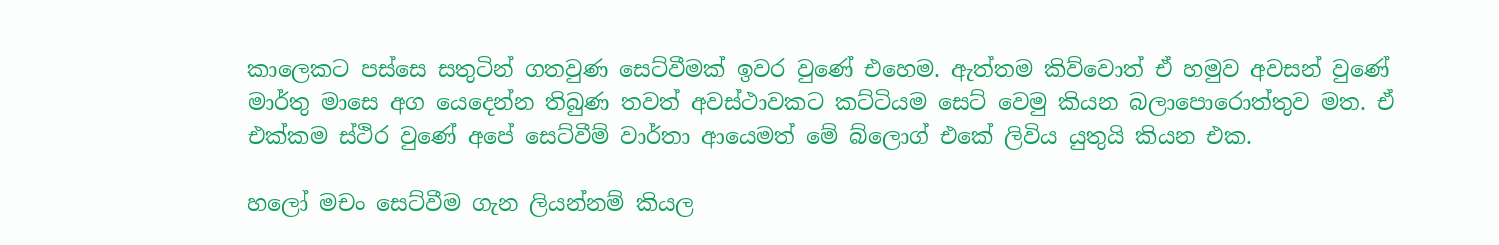කාලෙකට පස්සෙ සතුටින් ‍ගතවුණ සෙට්වීමක් ඉවර වුණේ එහෙම. ඇත්තම කිව්වොත් ඒ හමුව අවසන් වුණේ මාර්තු මාසෙ අග යෙදෙන්න තිබුණ තවත් අවස්ථාවකට කට්ටියම සෙට් වෙමු කියන ‍බලාපොරොත්තුව මත. ඒ එක්කම ස්ථිර වුණේ අපේ සෙට්වීම් වාර්තා ආයෙමත් මේ බ්ලොග් එකේ ලිවිය යුතුයි කියන එක.

හලෝ මචං සෙට්වීම ගැන ලියන්නම් කියල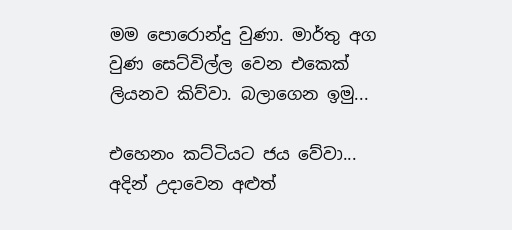මම පොරොන්දු වුණා. මාර්තු අග වුණ සෙට්විල්ල වෙන එකෙක් ලියනව කිව්වා. බලාගෙන ඉමු...

එහෙනං කට්ටියට ජය වේවා... අදින් උදාවෙන අළුත්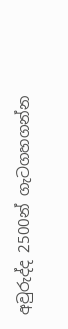අවුරුද්ද 2500න් ගැටගහගන්න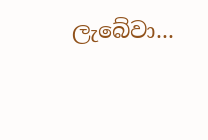ලැබේවා...